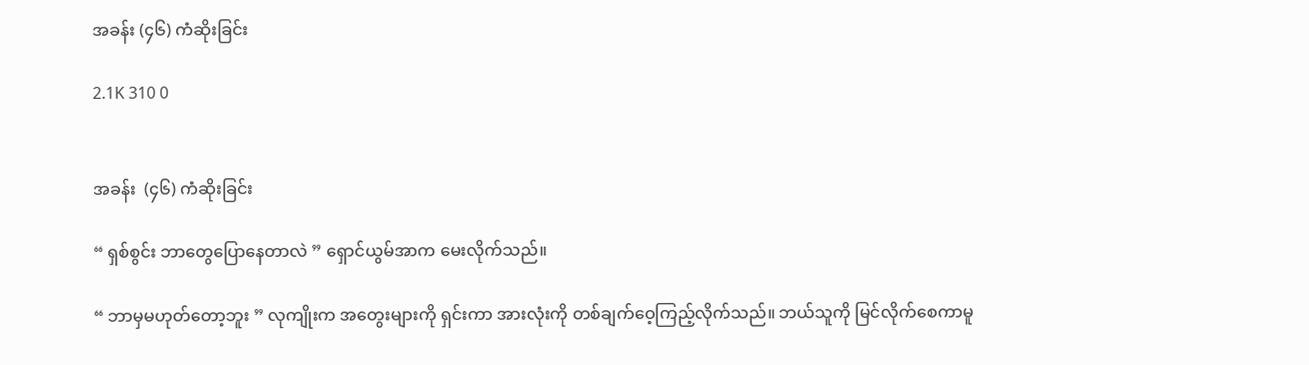အခန်း (၄၆) ကံဆိုးခြင်း

2.1K 310 0


အခန်း  (၄၆) ကံဆိုးခြင်း

“ ရှစ်စွင်း ဘာတွေပြောနေတာလဲ ” ရှောင်ယွမ်အာက မေးလိုက်သည်။

“ ဘာမှမဟုတ်တော့ဘူး ” လုကျိုးက အတွေးများကို ရှင်းကာ အားလုံးကို တစ်ချက်ဝေ့ကြည့်လိုက်သည်။ ဘယ်သူကို မြင်လိုက်စေကာမူ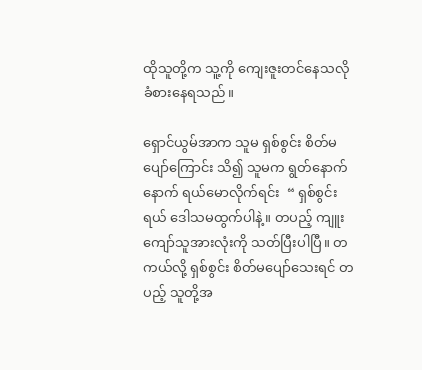ထိုသူတို့က သူ့ကို ကျေးဇူးတင်နေသလို ခံစားနေရသည်။

ရှောင်ယွမ်အာက သူမ ရှစ်စွင်း စိတ်မပျော်ကြောင်း သိ၍ သူမက ရွတ်နောက်နောက် ရယ်မောလိုက်ရင်း  “ ရှစ်စွင်းရယ် ဒေါသမထွက်ပါနဲ့။ တပည့် ကျူးကျော်သူအားလုံးကို သတ်ပြီးပါပြီ။ တကယ်လို့ ရှစ်စွင်း စိတ်မပျော်သေးရင် တပည့် သူတို့အ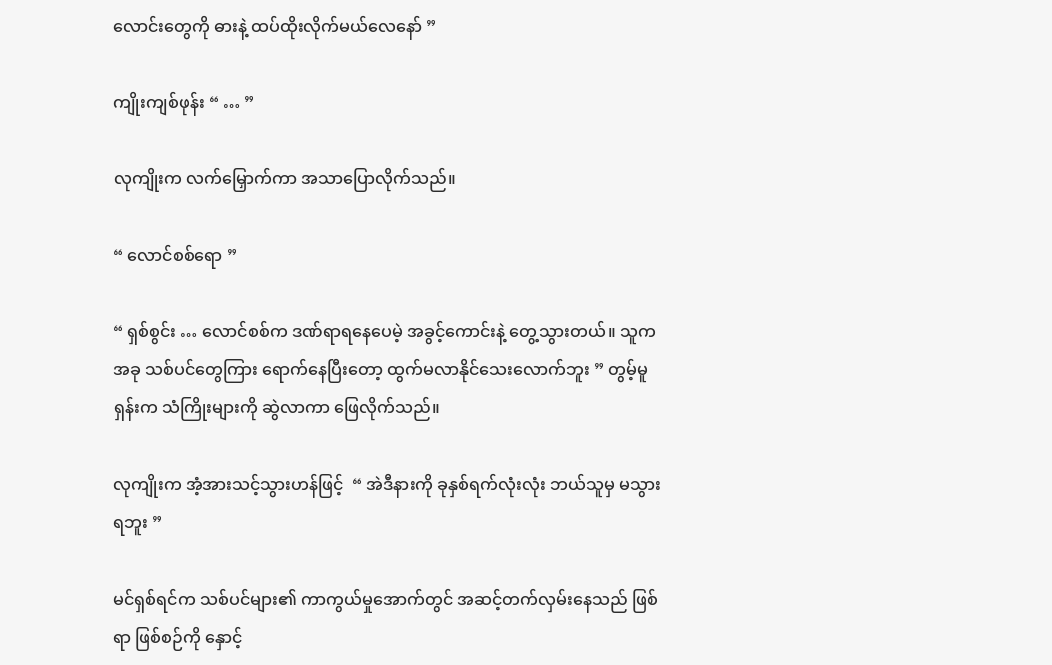လောင်းတွေကို ဓားနဲ့ ထပ်ထိုးလိုက်မယ်လေနော် ”

ကျိုးကျစ်ဖုန်း “ … ”

လုကျိုးက လက်မြှောက်ကာ အသာပြောလိုက်သည်။

“ လောင်စစ်ရော ”

“ ရှစ်စွင်း … လောင်စစ်က ဒဏ်ရာရနေပေမဲ့ အခွင့်ကောင်းနဲ့ တွေ့သွားတယ်။ သူက အခု သစ်ပင်တွေကြား ရောက်နေပြီးတော့ ထွက်မလာနိုင်သေးလောက်ဘူး ” တွမ့်မူရှန်းက သံကြိုးများကို ဆွဲလာကာ ဖြေလိုက်သည်။

လုကျိုးက အံ့အားသင့်သွားဟန်ဖြင့်  “ အဲဒီနားကို ခုနှစ်ရက်လုံးလုံး ဘယ်သူမှ မသွားရဘူး ”

မင်ရှစ်ရင်က သစ်ပင်များ၏ ကာကွယ်မှုအောက်တွင် အဆင့်တက်လှမ်းနေသည် ဖြစ်ရာ ဖြစ်စဉ်ကို နှောင့်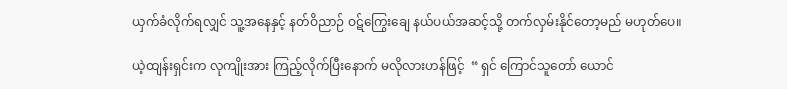ယှက်ခံလိုက်ရလျှင် သူ့အနေနှင့် နတ်ဝိညာဉ် ဝဋ်ကြွေးချေ နယ်ပယ်အဆင့်သို့ တက်လှမ်းနိုင်တော့မည် မဟုတ်ပေ။

ယဲ့ထျန်းရှင်းက လုကျိုးအား ကြည့်လိုက်ပြီးနောက် မလိုလားဟန်ဖြင့်  “ ရှင် ကြောင်သူတော် ယောင်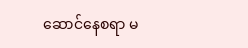ဆောင်နေစရာ မ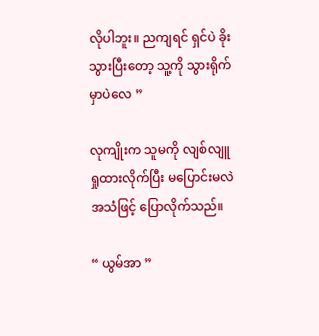လိုပါဘူး။ ညကျရင် ရှင်ပဲ ခိုးသွားပြီးတော့ သူ့ကို သွားရိုက်မှာပဲလေ ”

လုကျိုးက သူမကို လျစ်လျူရှုထားလိုက်ပြီး မပြောင်းမလဲအသံဖြင့် ပြောလိုက်သည်။

“ ယွမ်အာ ”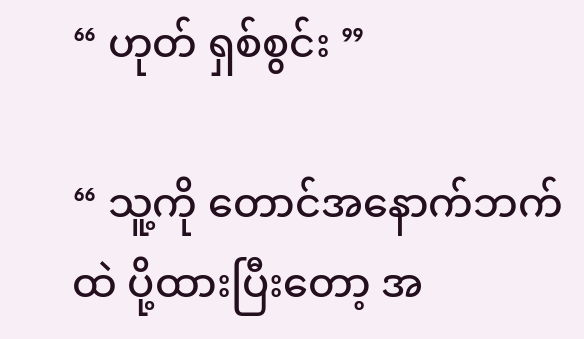“ ဟုတ် ရှစ်စွင်း ”

“ သူ့ကို တောင်အနောက်ဘက်ထဲ ပို့ထားပြီးတော့ အ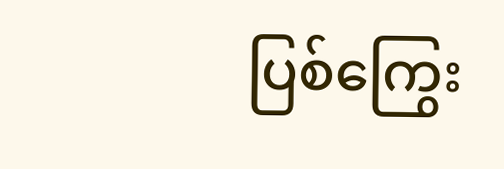ပြစ်ကြွေး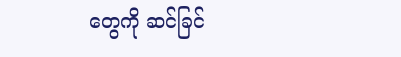တွေကို ဆင်ခြင်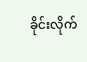ခိုင်းလိုက်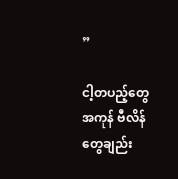”

ငါ့တပည့်တွေ အကုန် ဗီလိန်တွေချည်း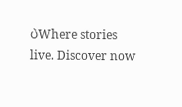ပဲWhere stories live. Discover now